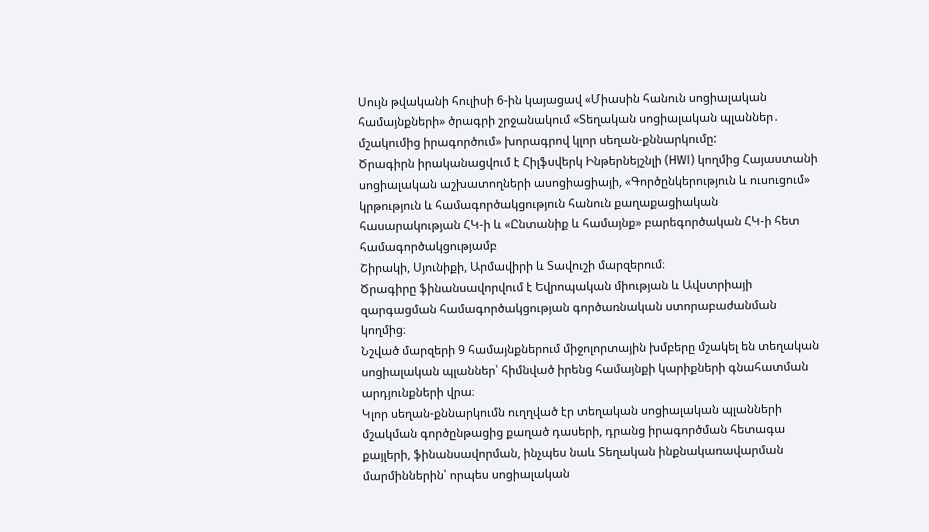Սույն թվականի հուլիսի 6-ին կայացավ «Միասին հանուն սոցիալական համայնքների» ծրագրի շրջանակում «Տեղական սոցիալական պլաններ․ մշակումից իրագործում» խորագրով կլոր սեղան-քննարկումը:
Ծրագիրն իրականացվում է Հիլֆսվերկ Ինթերնեյշնլի (HWI) կողմից Հայաստանի սոցիալական աշխատողների ասոցիացիայի, «Գործընկերություն և ուսուցում» կրթություն և համագործակցություն հանուն քաղաքացիական հասարակության ՀԿ-ի և «Ընտանիք և համայնք» բարեգործական ՀԿ-ի հետ համագործակցությամբ
Շիրակի, Սյունիքի, Արմավիրի և Տավուշի մարզերում։
Ծրագիրը ֆինանսավորվում է Եվրոպական միության և Ավստրիայի զարգացման համագործակցության գործառնական ստորաբաժանման կողմից։
Նշված մարզերի 9 համայնքներում միջոլորտային խմբերը մշակել են տեղական սոցիալական պլաններ՝ հիմնված իրենց համայնքի կարիքների գնահատման արդյունքների վրա։
Կլոր սեղան-քննարկումն ուղղված էր տեղական սոցիալական պլանների մշակման գործընթացից քաղած դասերի, դրանց իրագործման հետագա քայլերի, ֆինանսավորման, ինչպես նաև Տեղական ինքնակառավարման մարմիններին՝ որպես սոցիալական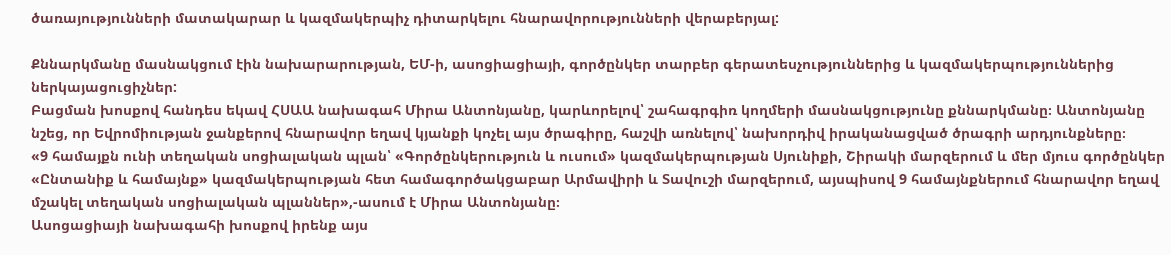ծառայությունների մատակարար և կազմակերպիչ դիտարկելու հնարավորությունների վերաբերյալ:

Քննարկմանը մասնակցում էին նախարարության, ԵՄ-ի, ասոցիացիայի, գործընկեր տարբեր գերատեսչություններից և կազմակերպություններից ներկայացուցիչներ:
Բացման խոսքով հանդես եկավ ՀՍԱԱ նախագահ Միրա Անտոնյանը, կարևորելով՝ շահագրգիռ կողմերի մասնակցությունը քննարկմանը։ Անտոնյանը նշեց, որ Եվրոմիության ջանքերով հնարավոր եղավ կյանքի կոչել այս ծրագիրը, հաշվի առնելով՝ նախորդիվ իրականացված ծրագրի արդյունքները։
«9 համայքն ունի տեղական սոցիալական պլան՝ «Գործընկերություն և ուսում» կազմակերպության Սյունիքի, Շիրակի մարզերում և մեր մյուս գործընկեր «Ընտանիք և համայնք» կազմակերպության հետ համագործակցաբար Արմավիրի և Տավուշի մարզերում, այսպիսով 9 համայնքներում հնարավոր եղավ մշակել տեղական սոցիալական պլաններ»,-ասում է Միրա Անտոնյանը։
Ասոցացիայի նախագահի խոսքով իրենք այս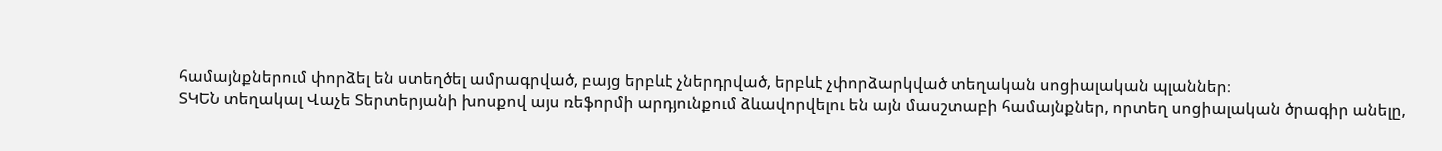համայնքներում փորձել են ստեղծել ամրագրված, բայց երբևէ չներդրված, երբևէ չփորձարկված տեղական սոցիալական պլաններ։
ՏԿԵՆ տեղակալ Վաչե Տերտերյանի խոսքով այս ռեֆորմի արդյունքում ձևավորվելու են այն մասշտաբի համայնքներ, որտեղ սոցիալական ծրագիր անելը,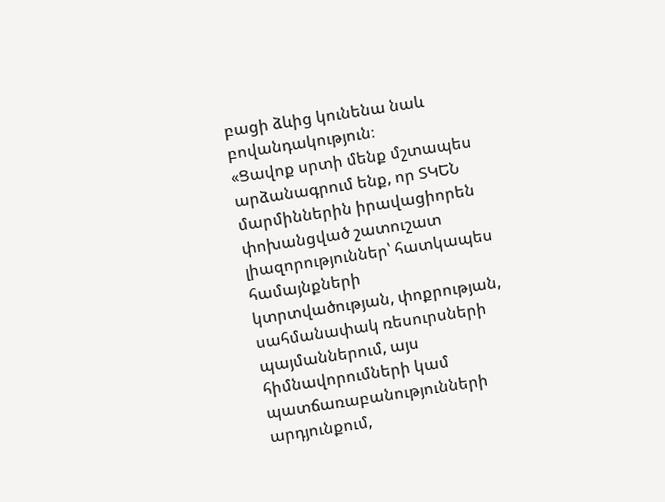բացի ձևից կունենա նաև բովանդակություն։
«Ցավոք սրտի մենք մշտապես արձանագրում ենք, որ ՏԿԵՆ մարմիններին իրավացիորեն փոխանցված շատուշատ լիազորություններ՝ հատկապես համայնքների կտրտվածության, փոքրության, սահմանափակ ռեսուրսների պայմաններում, այս հիմնավորումների կամ պատճառաբանությունների արդյունքում,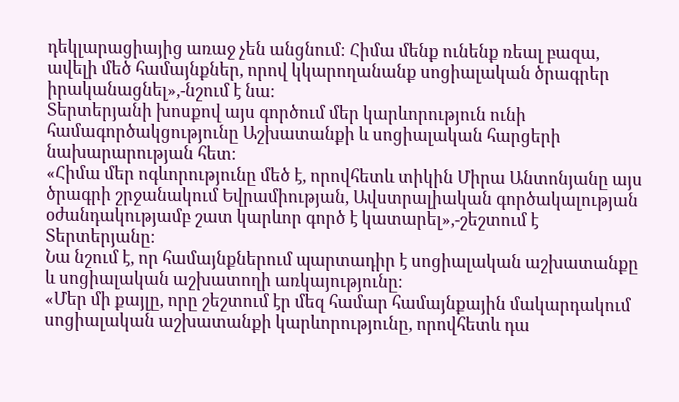դեկլարացիայից առաջ չեն անցնում։ Հիմա մենք ունենք ռեալ բազա, ավելի մեծ համայնքներ, որով կկարողանանք սոցիալական ծրագրեր իրականացնել»,-նշում է նա։
Տերտերյանի խոսքով այս գործում մեր կարևորություն ունի համագործակցությունը Աշխատանքի և սոցիալական հարցերի նախարարության հետ։
«Հիմա մեր ոգևորությունը մեծ է, որովհետև տիկին Միրա Անտոնյանը այս ծրագրի շրջանակում Եվրամիության, Ավստրալիական գործակալության օժանդակությամբ շատ կարևոր գործ է կատարել»,-շեշտում է Տերտերյանը։
Նա նշում է, որ համայնքներում պարտադիր է սոցիալական աշխատանքը և սոցիալական աշխատողի առկայությունը։
«Մեր մի քայլը, որը շեշտում էր մեզ համար համայնքային մակարդակում սոցիալական աշխատանքի կարևորությունը, որովհետև դա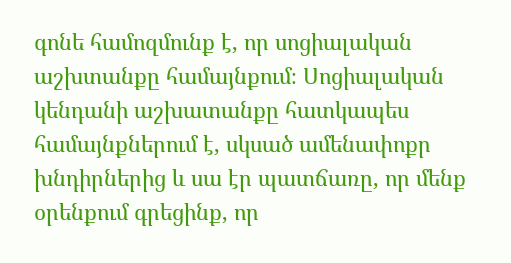գոնե համոզմունք է, որ սոցիալական աշխտանքը համայնքում։ Սոցիալական կենդանի աշխատանքը հատկապես համայնքներում է, սկսած ամենափոքր խնդիրներից և սա էր պատճառը, որ մենք օրենքում գրեցինք, որ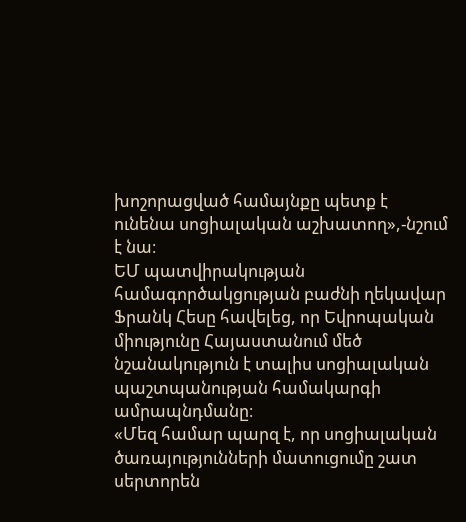խոշորացված համայնքը պետք է ունենա սոցիալական աշխատող»,-նշում է նա։
ԵՄ պատվիրակության համագործակցության բաժնի ղեկավար Ֆրանկ Հեսը հավելեց, որ Եվրոպական միությունը Հայաստանում մեծ նշանակություն է տալիս սոցիալական պաշտպանության համակարգի ամրապնդմանը։
«Մեզ համար պարզ է, որ սոցիալական ծառայությունների մատուցումը շատ սերտորեն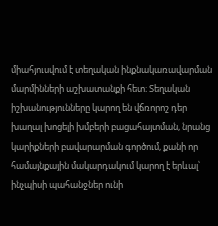միահյուսվում է տեղական ինքնակառավարման մարմինների աշխատանքի հետ։ Տեղական իշխանությունները կարող են վճռորոշ դեր խաղալ խոցելի խմբերի բացահայտման, նրանց կարիքների բավարարման գործում, քանի որ համայնքային մակարդակում կարող է երևալ՝ ինչպիսի պահանջներ ունի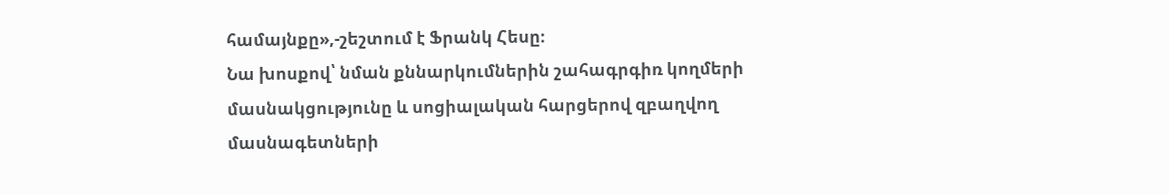համայնքը»,-շեշտում է Ֆրանկ Հեսը։
Նա խոսքով՝ նման քննարկումներին շահագրգիռ կողմերի մասնակցությունը և սոցիալական հարցերով զբաղվող մասնագետների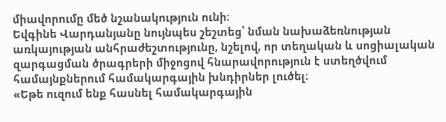միավորումը մեծ նշանակություն ունի։
Եվգինե Վարդանյանը նույնպես շեշտեց՝ նման նախաձեռնության առկայության անհրաժեշտությունը, նշելով, որ տեղական և սոցիալական զարգացման ծրագրերի միջոցով հնարավորություն է ստեղծվում համայնքներում համակարգային խնդիրներ լուծել։
«Եթե ուզում ենք հասնել համակարգային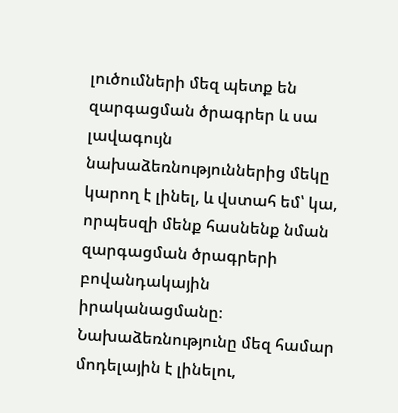լուծումների մեզ պետք են զարգացման ծրագրեր և սա լավագույն նախաձեռնություններից մեկը կարող է լինել, և վստահ եմ՝ կա, որպեսզի մենք հասնենք նման զարգացման ծրագրերի բովանդակային իրականացմանը։ Նախաձեռնությունը մեզ համար մոդելային է լինելու,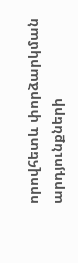որովհետև փորձարկման արդյունքների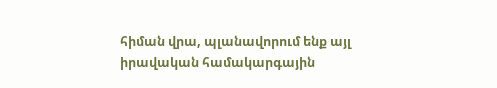հիման վրա, պլանավորում ենք այլ իրավական համակարգային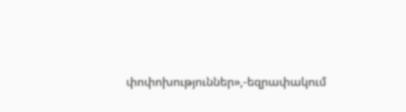փոփոխություններ»,-եզրափակում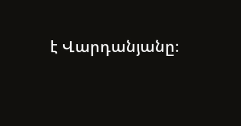է Վարդանյանը։